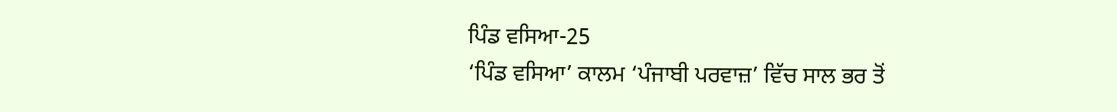ਪਿੰਡ ਵਸਿਆ-25
‘ਪਿੰਡ ਵਸਿਆ’ ਕਾਲਮ ‘ਪੰਜਾਬੀ ਪਰਵਾਜ਼’ ਵਿੱਚ ਸਾਲ ਭਰ ਤੋਂ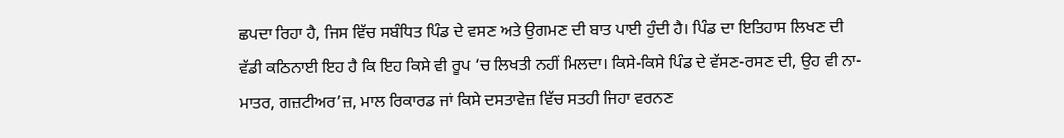ਛਪਦਾ ਰਿਹਾ ਹੈ, ਜਿਸ ਵਿੱਚ ਸਬੰਧਿਤ ਪਿੰਡ ਦੇ ਵਸਣ ਅਤੇ ਉਗਮਣ ਦੀ ਬਾਤ ਪਾਈ ਹੁੰਦੀ ਹੈ। ਪਿੰਡ ਦਾ ਇਤਿਹਾਸ ਲਿਖਣ ਦੀ ਵੱਡੀ ਕਠਿਨਾਈ ਇਹ ਹੈ ਕਿ ਇਹ ਕਿਸੇ ਵੀ ਰੂਪ ‘ਚ ਲਿਖਤੀ ਨਹੀਂ ਮਿਲਦਾ। ਕਿਸੇ-ਕਿਸੇ ਪਿੰਡ ਦੇ ਵੱਸਣ-ਰਸਣ ਦੀ, ਉਹ ਵੀ ਨਾ-ਮਾਤਰ, ਗਜ਼ਟੀਅਰ’ਜ਼, ਮਾਲ ਰਿਕਾਰਡ ਜਾਂ ਕਿਸੇ ਦਸਤਾਵੇਜ਼ ਵਿੱਚ ਸਤਹੀ ਜਿਹਾ ਵਰਨਣ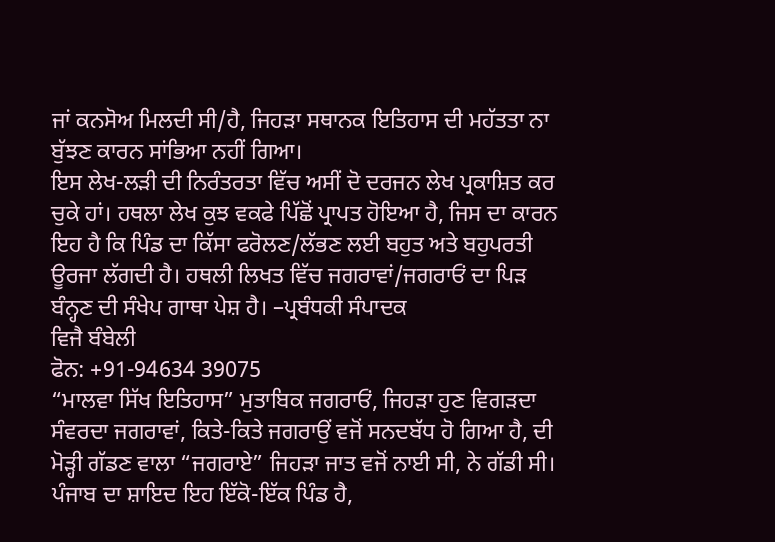ਜਾਂ ਕਨਸੋਅ ਮਿਲਦੀ ਸੀ/ਹੈ, ਜਿਹੜਾ ਸਥਾਨਕ ਇਤਿਹਾਸ ਦੀ ਮਹੱਤਤਾ ਨਾ ਬੁੱਝਣ ਕਾਰਨ ਸਾਂਭਿਆ ਨਹੀਂ ਗਿਆ।
ਇਸ ਲੇਖ-ਲੜੀ ਦੀ ਨਿਰੰਤਰਤਾ ਵਿੱਚ ਅਸੀਂ ਦੋ ਦਰਜਨ ਲੇਖ ਪ੍ਰਕਾਸ਼ਿਤ ਕਰ ਚੁਕੇ ਹਾਂ। ਹਥਲਾ ਲੇਖ ਕੁਝ ਵਕਫੇ ਪਿੱਛੋਂ ਪ੍ਰਾਪਤ ਹੋਇਆ ਹੈ, ਜਿਸ ਦਾ ਕਾਰਨ ਇਹ ਹੈ ਕਿ ਪਿੰਡ ਦਾ ਕਿੱਸਾ ਫਰੋਲਣ/ਲੱਭਣ ਲਈ ਬਹੁਤ ਅਤੇ ਬਹੁਪਰਤੀ ਊਰਜਾ ਲੱਗਦੀ ਹੈ। ਹਥਲੀ ਲਿਖਤ ਵਿੱਚ ਜਗਰਾਵਾਂ/ਜਗਰਾਓਂ ਦਾ ਪਿੜ ਬੰਨ੍ਹਣ ਦੀ ਸੰਖੇਪ ਗਾਥਾ ਪੇਸ਼ ਹੈ। –ਪ੍ਰਬੰਧਕੀ ਸੰਪਾਦਕ
ਵਿਜੈ ਬੰਬੇਲੀ
ਫੋਨ: +91-94634 39075
“ਮਾਲਵਾ ਸਿੱਖ ਇਤਿਹਾਸ” ਮੁਤਾਬਿਕ ਜਗਰਾਓਂ, ਜਿਹੜਾ ਹੁਣ ਵਿਗੜਦਾ ਸੰਵਰਦਾ ਜਗਰਾਵਾਂ, ਕਿਤੇ-ਕਿਤੇ ਜਗਰਾਉਂ ਵਜੋਂ ਸਨਦਬੱਧ ਹੋ ਗਿਆ ਹੈ, ਦੀ ਮੋੜ੍ਹੀ ਗੱਡਣ ਵਾਲਾ “ਜਗਰਾਏ” ਜਿਹੜਾ ਜਾਤ ਵਜੋਂ ਨਾਈ ਸੀ, ਨੇ ਗੱਡੀ ਸੀ। ਪੰਜਾਬ ਦਾ ਸ਼ਾਇਦ ਇਹ ਇੱਕੋ-ਇੱਕ ਪਿੰਡ ਹੈ,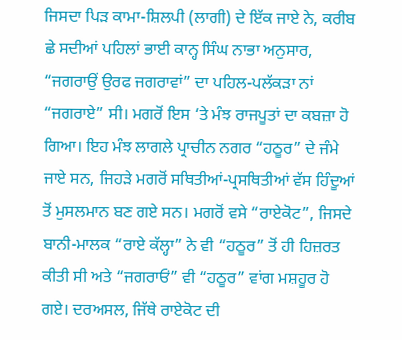ਜਿਸਦਾ ਪਿੜ ਕਾਮਾ-ਸ਼ਿਲਪੀ (ਲਾਗੀ) ਦੇ ਇੱਕ ਜਾਏ ਨੇ, ਕਰੀਬ ਛੇ ਸਦੀਆਂ ਪਹਿਲਾਂ ਭਾਈ ਕਾਨ੍ਹ ਸਿੰਘ ਨਾਭਾ ਅਨੁਸਾਰ, “ਜਗਰਾਉਂ ਉਰਫ ਜਗਰਾਵਾਂ” ਦਾ ਪਹਿਲ-ਪਲੱਕੜਾ ਨਾਂ “ਜਗਰਾਏ” ਸੀ। ਮਗਰੋਂ ਇਸ ‘ਤੇ ਮੰਝ ਰਾਜਪੂਤਾਂ ਦਾ ਕਬਜ਼ਾ ਹੋ ਗਿਆ। ਇਹ ਮੰਝ ਲਾਗਲੇ ਪ੍ਰਾਚੀਨ ਨਗਰ “ਹਠੂਰ” ਦੇ ਜੰਮੇ ਜਾਏ ਸਨ, ਜਿਹੜੇ ਮਗਰੋਂ ਸਥਿਤੀਆਂ-ਪ੍ਰਸਥਿਤੀਆਂ ਵੱਸ ਹਿੰਦੂਆਂ ਤੋਂ ਮੁਸਲਮਾਨ ਬਣ ਗਏ ਸਨ। ਮਗਰੋਂ ਵਸੇ “ਰਾਏਕੋਟ”, ਜਿਸਦੇ ਬਾਨੀ-ਮਾਲਕ “ਰਾਏ ਕੱਲ੍ਹਾ” ਨੇ ਵੀ “ਹਠੂਰ” ਤੋਂ ਹੀ ਹਿਜ਼ਰਤ ਕੀਤੀ ਸੀ ਅਤੇ “ਜਗਰਾਓਂ” ਵੀ “ਹਠੂਰ” ਵਾਂਗ ਮਸ਼ਹੂਰ ਹੋ ਗਏ। ਦਰਅਸਲ, ਜਿੱਥੇ ਰਾਏਕੋਟ ਦੀ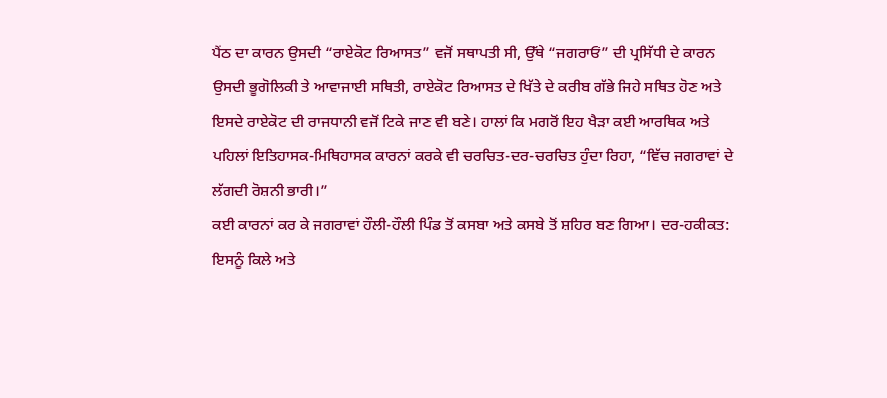ਪੈਂਠ ਦਾ ਕਾਰਨ ਉਸਦੀ “ਰਾਏਕੋਟ ਰਿਆਸਤ” ਵਜੋਂ ਸਥਾਪਤੀ ਸੀ, ਉੱਥੇ “ਜਗਰਾਓਂ” ਦੀ ਪ੍ਰਸਿੱਧੀ ਦੇ ਕਾਰਨ ਉਸਦੀ ਭੂਗੋਲਿਕੀ ਤੇ ਆਵਾਜਾਈ ਸਥਿਤੀ, ਰਾਏਕੋਟ ਰਿਆਸਤ ਦੇ ਖਿੱਤੇ ਦੇ ਕਰੀਬ ਗੱਭੇ ਜਿਹੇ ਸਥਿਤ ਹੋਣ ਅਤੇ ਇਸਦੇ ਰਾਏਕੋਟ ਦੀ ਰਾਜਧਾਨੀ ਵਜੋਂ ਟਿਕੇ ਜਾਣ ਵੀ ਬਣੇ। ਹਾਲਾਂ ਕਿ ਮਗਰੋਂ ਇਹ ਖੈੜਾ ਕਈ ਆਰਥਿਕ ਅਤੇ ਪਹਿਲਾਂ ਇਤਿਹਾਸਕ-ਮਿਥਿਹਾਸਕ ਕਾਰਨਾਂ ਕਰਕੇ ਵੀ ਚਰਚਿਤ-ਦਰ-ਚਰਚਿਤ ਹੁੰਦਾ ਰਿਹਾ, “ਵਿੱਚ ਜਗਰਾਵਾਂ ਦੇ ਲੱਗਦੀ ਰੋਸ਼ਨੀ ਭਾਰੀ।”
ਕਈ ਕਾਰਨਾਂ ਕਰ ਕੇ ਜਗਰਾਵਾਂ ਹੌਲੀ-ਹੌਲੀ ਪਿੰਡ ਤੋਂ ਕਸਬਾ ਅਤੇ ਕਸਬੇ ਤੋਂ ਸ਼ਹਿਰ ਬਣ ਗਿਆ। ਦਰ-ਹਕੀਕਤ: ਇਸਨੂੰ ਕਿਲੇ ਅਤੇ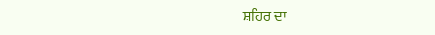ਸ਼ਹਿਰ ਦਾ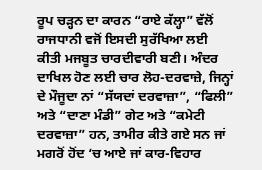ਰੂਪ ਚੜ੍ਹਨ ਦਾ ਕਾਰਨ “ਰਾਏ ਕੱਲ੍ਹਾ” ਵੱਲੋਂ ਰਾਜਧਾਨੀ ਵਜੋਂ ਇਸਦੀ ਸੁਰੱਖਿਆ ਲਈ ਕੀਤੀ ਮਜਬੂਤ ਚਾਰਦੀਵਾਰੀ ਬਣੀ। ਅੰਦਰ ਦਾਖਿਲ ਹੋਣ ਲਈ ਚਾਰ ਲੋਹ-ਦਰਵਾਜ਼ੇ, ਜਿਨ੍ਹਾਂ ਦੇ ਮੌਜੂਦਾ ਨਾਂ “ਸੱਯਦਾਂ ਦਰਵਾਜ਼ਾ”, “ਫਿਲੀ” ਅਤੇ “ਦਾਣਾ ਮੰਡੀ” ਗੇਟ ਅਤੇ “ਕਮੇਟੀ ਦਰਵਾਜ਼ਾ” ਹਨ, ਤਾਮੀਰ ਕੀਤੇ ਗਏ ਸਨ ਜਾਂ ਮਗਰੋਂ ਹੋਂਦ ‘ਚ ਆਏ ਜਾਂ ਕਾਰ-ਵਿਹਾਰ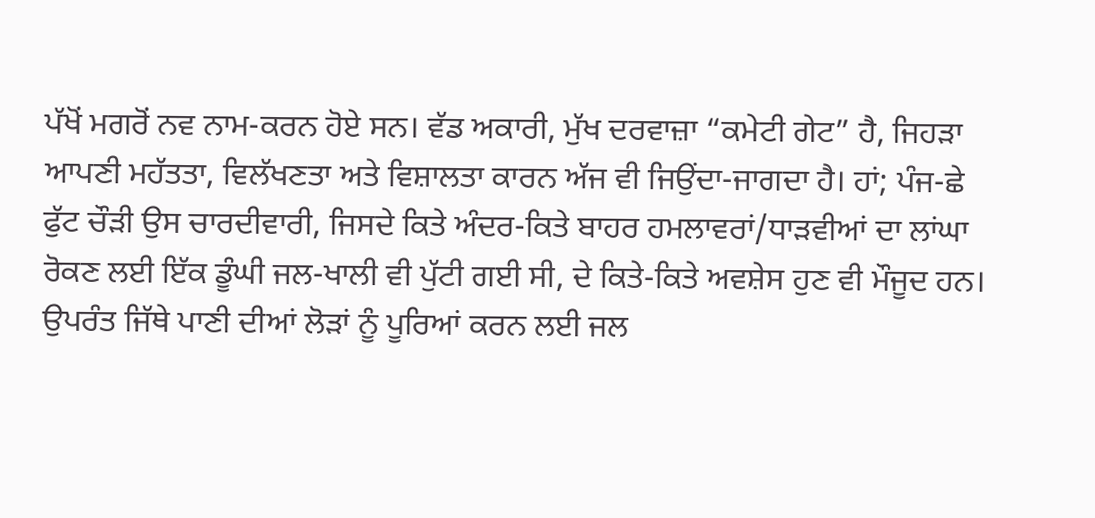ਪੱਖੋਂ ਮਗਰੋਂ ਨਵ ਨਾਮ-ਕਰਨ ਹੋਏ ਸਨ। ਵੱਡ ਅਕਾਰੀ, ਮੁੱਖ ਦਰਵਾਜ਼ਾ “ਕਮੇਟੀ ਗੇਟ” ਹੈ, ਜਿਹੜਾ ਆਪਣੀ ਮਹੱਤਤਾ, ਵਿਲੱਖਣਤਾ ਅਤੇ ਵਿਸ਼ਾਲਤਾ ਕਾਰਨ ਅੱਜ ਵੀ ਜਿਉਂਦਾ-ਜਾਗਦਾ ਹੈ। ਹਾਂ; ਪੰਜ-ਛੇ ਫੁੱਟ ਚੌੜੀ ਉਸ ਚਾਰਦੀਵਾਰੀ, ਜਿਸਦੇ ਕਿਤੇ ਅੰਦਰ-ਕਿਤੇ ਬਾਹਰ ਹਮਲਾਵਰਾਂ/ਧਾੜਵੀਆਂ ਦਾ ਲਾਂਘਾ ਰੋਕਣ ਲਈ ਇੱਕ ਡੂੰਘੀ ਜਲ-ਖਾਲੀ ਵੀ ਪੁੱਟੀ ਗਈ ਸੀ, ਦੇ ਕਿਤੇ-ਕਿਤੇ ਅਵਸ਼ੇਸ ਹੁਣ ਵੀ ਮੌਜੂਦ ਹਨ। ਉਪਰੰਤ ਜਿੱਥੇ ਪਾਣੀ ਦੀਆਂ ਲੋੜਾਂ ਨੂੰ ਪੂਰਿਆਂ ਕਰਨ ਲਈ ਜਲ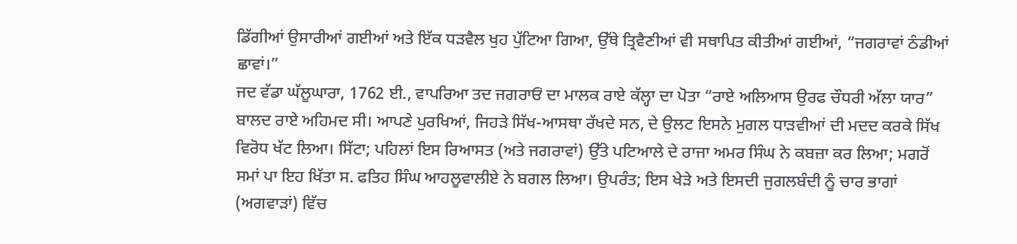ਡਿੱਗੀਆਂ ਉਸਾਰੀਆਂ ਗਈਆਂ ਅਤੇ ਇੱਕ ਧੜਵੈਲ ਖੁਹ ਪੁੱਟਿਆ ਗਿਆ, ਉੱਥੇ ਤ੍ਰਿਵੈਣੀਆਂ ਵੀ ਸਥਾਪਿਤ ਕੀਤੀਆਂ ਗਈਆਂ, “ਜਗਰਾਵਾਂ ਠੰਡੀਆਂ ਛਾਵਾਂ।”
ਜਦ ਵੱਡਾ ਘੱਲੂਘਾਰਾ, 1762 ਈ., ਵਾਪਰਿਆ ਤਦ ਜਗਰਾਓਂ ਦਾ ਮਾਲਕ ਰਾਏ ਕੱਲ੍ਹਾ ਦਾ ਪੋਤਾ “ਰਾਏ ਅਲਿਆਸ ਉਰਫ ਚੌਧਰੀ ਅੱਲਾ ਯਾਰ” ਬਾਲਦ ਰਾਏ ਅਹਿਮਦ ਸੀ। ਆਪਣੇ ਪੁਰਖਿਆਂ, ਜਿਹੜੇ ਸਿੱਖ-ਆਸਥਾ ਰੱਖਦੇ ਸਨ, ਦੇ ਉਲਟ ਇਸਨੇ ਮੁਗਲ ਧਾੜਵੀਆਂ ਦੀ ਮਦਦ ਕਰਕੇ ਸਿੱਖ ਵਿਰੋਧ ਖੱਟ ਲਿਆ। ਸਿੱਟਾ; ਪਹਿਲਾਂ ਇਸ ਰਿਆਸਤ (ਅਤੇ ਜਗਰਾਵਾਂ) ਉੱਤੇ ਪਟਿਆਲੇ ਦੇ ਰਾਜਾ ਅਮਰ ਸਿੰਘ ਨੇ ਕਬਜ਼ਾ ਕਰ ਲਿਆ; ਮਗਰੋਂ ਸਮਾਂ ਪਾ ਇਹ ਖਿੱਤਾ ਸ. ਫਤਿਹ ਸਿੰਘ ਆਹਲੂਵਾਲੀਏ ਨੇ ਬਗਲ ਲਿਆ। ਉਪਰੰਤ; ਇਸ ਖੇੜੇ ਅਤੇ ਇਸਦੀ ਜੁਗਲਬੰਦੀ ਨੂੰ ਚਾਰ ਭਾਗਾਂ (ਅਗਵਾੜਾਂ) ਵਿੱਚ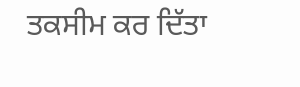ਤਕਸੀਮ ਕਰ ਦਿੱਤਾ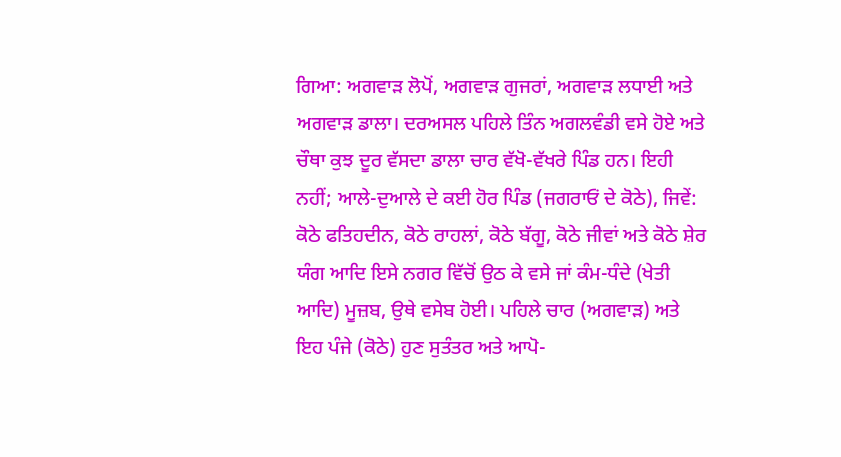ਗਿਆ: ਅਗਵਾੜ ਲੋਪੋਂ, ਅਗਵਾੜ ਗੁਜਰਾਂ, ਅਗਵਾੜ ਲਧਾਈ ਅਤੇ ਅਗਵਾੜ ਡਾਲਾ। ਦਰਅਸਲ ਪਹਿਲੇ ਤਿੰਨ ਅਗਲਵੰਡੀ ਵਸੇ ਹੋਏ ਅਤੇ ਚੌਥਾ ਕੁਝ ਦੂਰ ਵੱਸਦਾ ਡਾਲਾ ਚਾਰ ਵੱਖੋ-ਵੱਖਰੇ ਪਿੰਡ ਹਨ। ਇਹੀ ਨਹੀਂ; ਆਲੇ-ਦੁਆਲੇ ਦੇ ਕਈ ਹੋਰ ਪਿੰਡ (ਜਗਰਾਓਂ ਦੇ ਕੋਠੇ), ਜਿਵੇਂ: ਕੋਠੇ ਫਤਿਹਦੀਨ, ਕੋਠੇ ਰਾਹਲਾਂ, ਕੋਠੇ ਬੱਗੂ, ਕੋਠੇ ਜੀਵਾਂ ਅਤੇ ਕੋਠੇ ਸ਼ੇਰ ਯੰਗ ਆਦਿ ਇਸੇ ਨਗਰ ਵਿੱਚੋਂ ਉਠ ਕੇ ਵਸੇ ਜਾਂ ਕੰਮ-ਧੰਦੇ (ਖੇਤੀ ਆਦਿ) ਮੂਜ਼ਬ, ਉਥੇ ਵਸੇਬ ਹੋਈ। ਪਹਿਲੇ ਚਾਰ (ਅਗਵਾੜ) ਅਤੇ ਇਹ ਪੰਜੇ (ਕੋਠੇ) ਹੁਣ ਸੁਤੰਤਰ ਅਤੇ ਆਪੋ-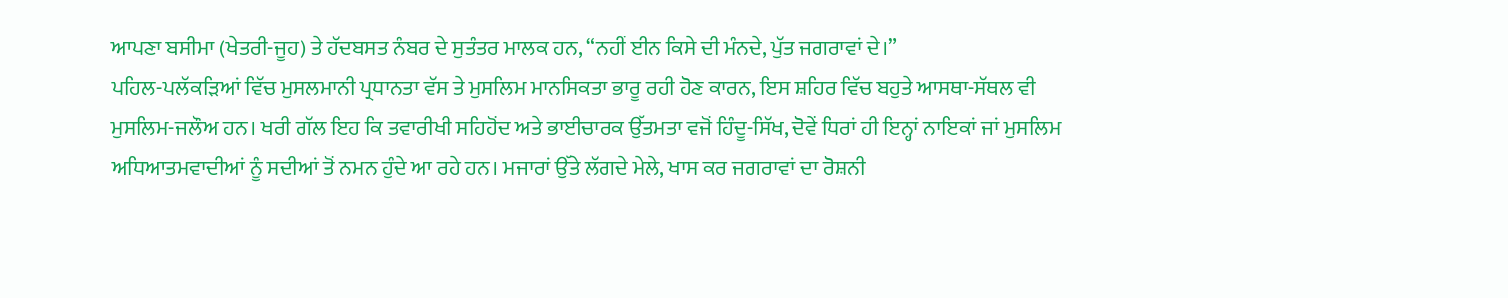ਆਪਣਾ ਬਸੀਮਾ (ਖੇਤਰੀ-ਜੂਹ) ਤੇ ਹੱਦਬਸਤ ਨੰਬਰ ਦੇ ਸੁਤੰਤਰ ਮਾਲਕ ਹਨ, “ਨਹੀਂ ਈਨ ਕਿਸੇ ਦੀ ਮੰਨਦੇ, ਪੁੱਤ ਜਗਰਾਵਾਂ ਦੇ।”
ਪਹਿਲ-ਪਲੱਕੜਿਆਂ ਵਿੱਚ ਮੁਸਲਮਾਨੀ ਪ੍ਰਧਾਨਤਾ ਵੱਸ ਤੇ ਮੁਸਲਿਮ ਮਾਨਸਿਕਤਾ ਭਾਰੂ ਰਹੀ ਹੋਣ ਕਾਰਨ, ਇਸ ਸ਼ਹਿਰ ਵਿੱਚ ਬਹੁਤੇ ਆਸਥਾ-ਸੱਥਲ ਵੀ ਮੁਸਲਿਮ-ਜਲੌਅ ਹਨ। ਖਰੀ ਗੱਲ ਇਹ ਕਿ ਤਵਾਰੀਖੀ ਸਹਿਹੋਂਦ ਅਤੇ ਭਾਈਚਾਰਕ ਉੱਤਮਤਾ ਵਜੋਂ ਹਿੰਦੂ-ਸਿੱਖ, ਦੋਵੇਂ ਧਿਰਾਂ ਹੀ ਇਨ੍ਹਾਂ ਨਾਇਕਾਂ ਜਾਂ ਮੁਸਲਿਮ ਅਧਿਆਤਮਵਾਦੀਆਂ ਨੂੰ ਸਦੀਆਂ ਤੋਂ ਨਮਨ ਹੁੰਦੇ ਆ ਰਹੇ ਹਨ। ਮਜਾਰਾਂ ਉੱਤੇ ਲੱਗਦੇ ਮੇਲੇ, ਖਾਸ ਕਰ ਜਗਰਾਵਾਂ ਦਾ ਰੋਸ਼ਨੀ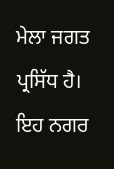ਮੇਲਾ ਜਗਤ ਪ੍ਰਸਿੱਧ ਹੈ। ਇਹ ਨਗਰ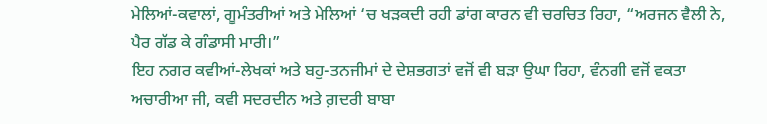ਮੇਲਿਆਂ-ਕਵਾਲਾਂ, ਗੂਮੰਤਰੀਆਂ ਅਤੇ ਮੇਲਿਆਂ ‘ਚ ਖੜਕਦੀ ਰਹੀ ਡਾਂਗ ਕਾਰਨ ਵੀ ਚਰਚਿਤ ਰਿਹਾ, “ਅਰਜਨ ਵੈਲੀ ਨੇ, ਪੈਰ ਗੱਡ ਕੇ ਗੰਡਾਸੀ ਮਾਰੀ।”
ਇਹ ਨਗਰ ਕਵੀਆਂ-ਲੇਖਕਾਂ ਅਤੇ ਬਹੁ-ਤਨਜੀਮਾਂ ਦੇ ਦੇਸ਼ਭਗਤਾਂ ਵਜੋਂ ਵੀ ਬੜਾ ਉਘਾ ਰਿਹਾ, ਵੰਨਗੀ ਵਜੋਂ ਵਕਤਾ ਅਚਾਰੀਆ ਜੀ, ਕਵੀ ਸਦਰਦੀਨ ਅਤੇ ਗ਼ਦਰੀ ਬਾਬਾ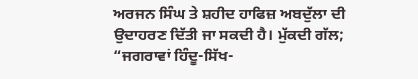ਅਰਜਨ ਸਿੰਘ ਤੇ ਸ਼ਹੀਦ ਹਾਫਿਜ਼ ਅਬਦੁੱਲਾ ਦੀ ਉਦਾਹਰਣ ਦਿੱਤੀ ਜਾ ਸਕਦੀ ਹੈ। ਮੁੱਕਦੀ ਗੱਲ; “ਜਗਰਾਵਾਂ ਹਿੰਦੂ-ਸਿੱਖ-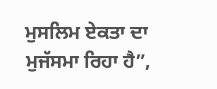ਮੁਸਲਿਮ ਏਕਤਾ ਦਾ ਮੁਜੱਸਮਾ ਰਿਹਾ ਹੈ”,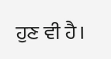ਹੁਣ ਵੀ ਹੈ।